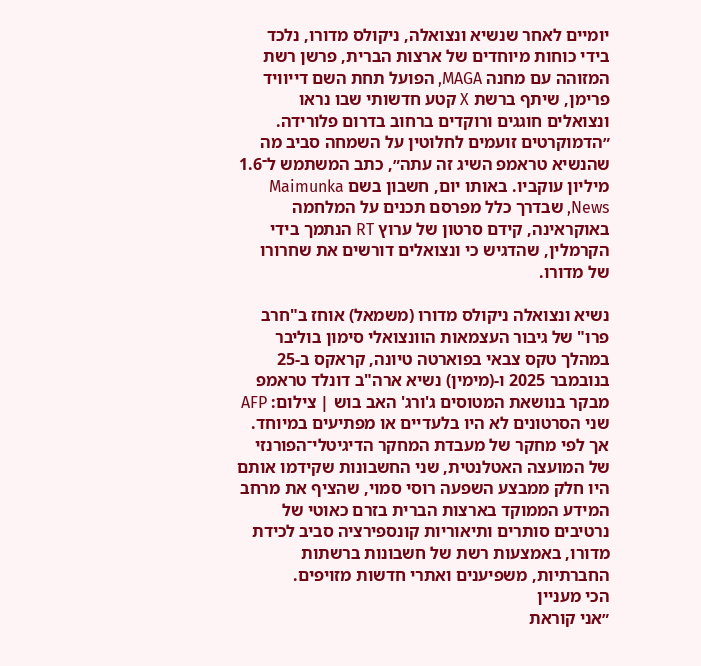יומיים לאחר שנשיא ונצואלה, ניקולס מדורו, נלכד בידי כוחות מיוחדים של ארצות הברית, פרשן רשת המזוהה עם מחנה MAGA, הפועל תחת השם דייוויד פרימן, שיתף ברשת X קטע חדשותי שבו נראו ונצואלים חוגגים ורוקדים ברחוב בדרום פלורידה.
״הדמוקרטים זועמים לחלוטין על השמחה סביב מה שהנשיא טראמפ השיג זה עתה״, כתב המשתמש ל־1.6 מיליון עוקביו. באותו יום, חשבון בשם Maimunka News, שבדרך כלל מפרסם תכנים על המלחמה באוקראינה, קידם סרטון של ערוץ RT הנתמך בידי הקרמלין, שהדגיש כי ונצואלים דורשים את שחרורו של מדורו.

נשיא ונצואלה ניקולס מדורו (משמאל) אוחז ב"חרב פרו" של גיבור העצמאות הוונצואלי סימון בוליבר במהלך טקס צבאי בפוארטה טיונה, קראקס ב-25 בנובמבר 2025 ו-(מימין) נשיא ארה"ב דונלד טראמפ מבקר בנושאת המטוסים ג'ורג' האב בוש | צילום: AFP
שני הסרטונים לא היו בלעדיים או מפתיעים במיוחד. אך לפי מחקר של מעבדת המחקר הדיגיטלי־הפורנזי של המועצה האטלנטית, שני החשבונות שקידמו אותם היו חלק ממבצע השפעה רוסי סמוי, שהציף את מרחב המידע הממוקד בארצות הברית בזרם כאוטי של נרטיבים סותרים ותיאוריות קונספירציה סביב לכידת מדורו, באמצעות רשת של חשבונות ברשתות החברתיות, משפיענים ואתרי חדשות מזויפים.
הכי מעניין
״אני קוראת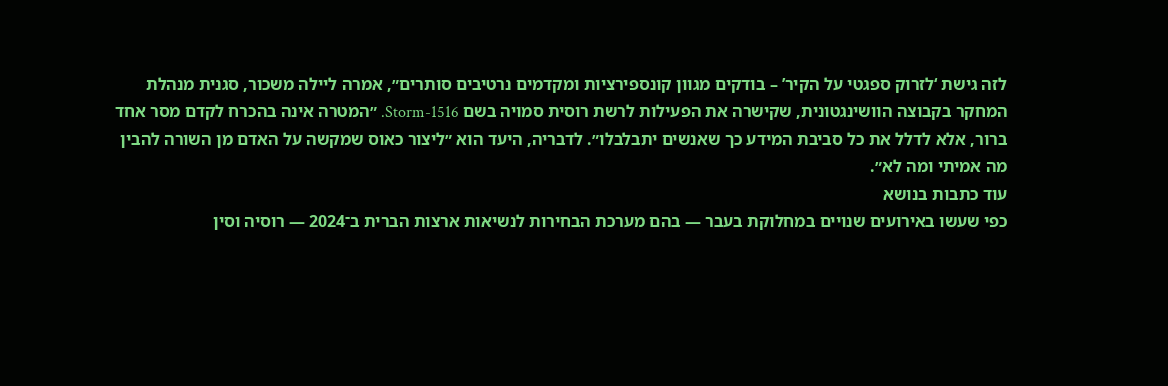לזה גישת ‘לזרוק ספגטי על הקיר’ – בודקים מגוון קונספירציות ומקדמים נרטיבים סותרים״, אמרה ליילה משכור, סגנית מנהלת המחקר בקבוצה הוושינגטונית, שקישרה את הפעילות לרשת רוסית סמויה בשם Storm-1516. ״המטרה אינה בהכרח לקדם מסר אחד ברור, אלא לדלל את כל סביבת המידע כך שאנשים יתבלבלו״. לדבריה, היעד הוא ״ליצור כאוס שמקשה על האדם מן השורה להבין מה אמיתי ומה לא״.
עוד כתבות בנושא
כפי שעשו באירועים שנויים במחלוקת בעבר — בהם מערכת הבחירות לנשיאות ארצות הברית ב־2024 — רוסיה וסין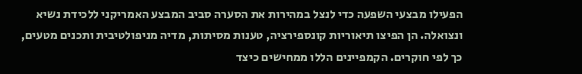הפעילו מבצעי השפעה כדי לנצל במהירות את הסערה סביב המבצע האמריקני ללכידת נשיא ונצואלה. הן הפיצו תיאוריות קונספירציה, טענות מסיתות, מדיה מניפולטיבית ותכנים מטעים, כך לפי חוקרים. הקמפיינים הללו ממחישים כיצד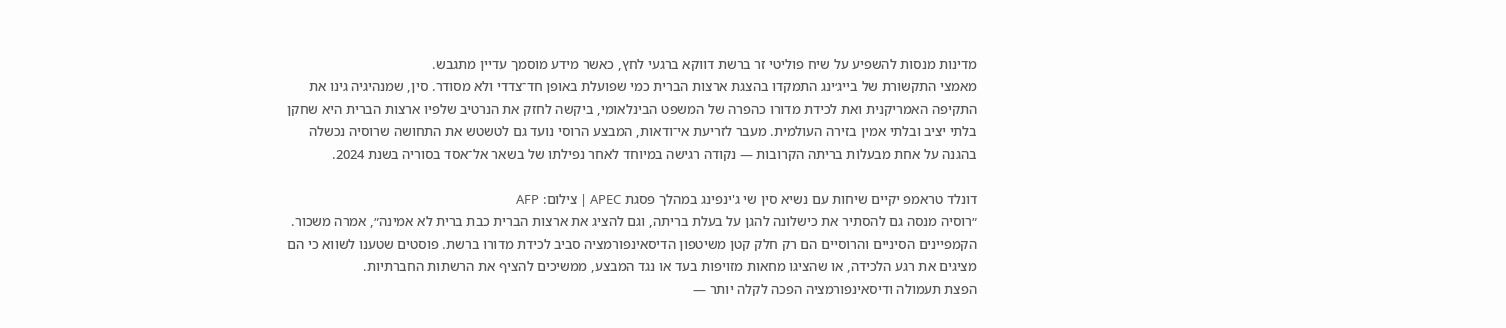מדינות מנסות להשפיע על שיח פוליטי זר ברשת דווקא ברגעי לחץ, כאשר מידע מוסמך עדיין מתגבש.
מאמצי התקשורת של בייג׳ינג התמקדו בהצגת ארצות הברית כמי שפועלת באופן חד־צדדי ולא מסודר. סין, שמנהיגיה גינו את התקיפה האמריקנית ואת לכידת מדורו כהפרה של המשפט הבינלאומי, ביקשה לחזק את הנרטיב שלפיו ארצות הברית היא שחקן בלתי יציב ובלתי אמין בזירה העולמית. מעבר לזריעת אי־ודאות, המבצע הרוסי נועד גם לטשטש את התחושה שרוסיה נכשלה בהגנה על אחת מבעלות בריתה הקרובות — נקודה רגישה במיוחד לאחר נפילתו של בשאר אל־אסד בסוריה בשנת 2024.

דונלד טראמפ יקיים שיחות עם נשיא סין שי ג'ינפינג במהלך פסגת APEC | צילום: AFP
״רוסיה מנסה גם להסתיר את כישלונה להגן על בעלת בריתה, וגם להציג את ארצות הברית כבת ברית לא אמינה״, אמרה משכור. הקמפיינים הסיניים והרוסיים הם רק חלק קטן משיטפון הדיסאינפורמציה סביב לכידת מדורו ברשת. פוסטים שטענו לשווא כי הם מציגים את רגע הלכידה, או שהציגו מחאות מזויפות בעד או נגד המבצע, ממשיכים להציף את הרשתות החברתיות.
הפצת תעמולה ודיסאינפורמציה הפכה לקלה יותר —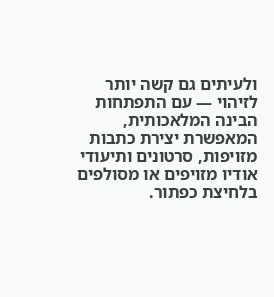ולעיתים גם קשה יותר לזיהוי — עם התפתחות הבינה המלאכותית, המאפשרת יצירת כתבות מזויפות, סרטונים ותיעודי אודיו מזויפים או מסולפים בלחיצת כפתור.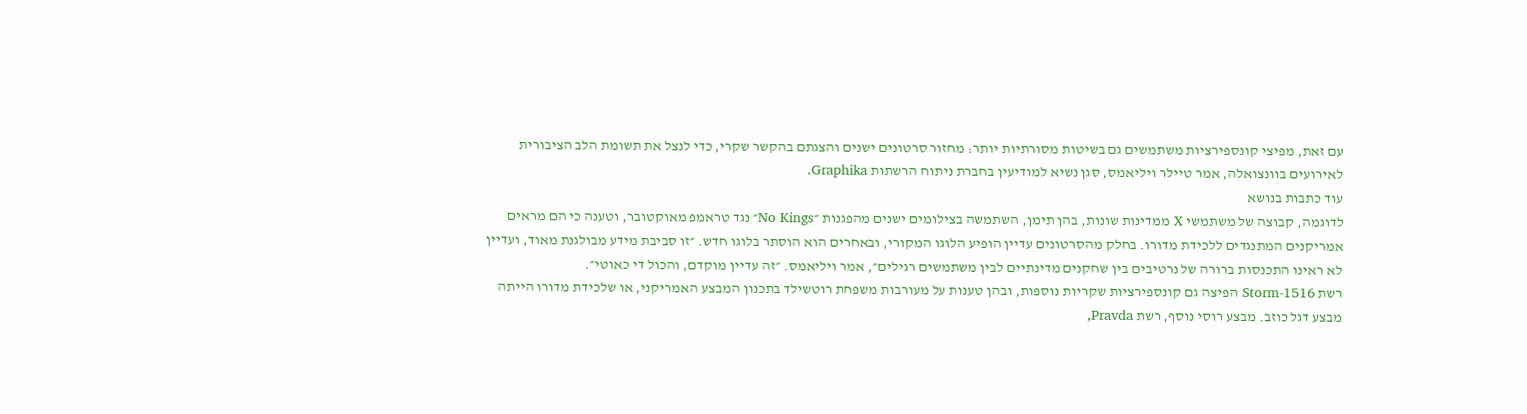עם זאת, מפיצי קונספירציות משתמשים גם בשיטות מסורתיות יותר: מחזור סרטונים ישנים והצגתם בהקשר שקרי, כדי לנצל את תשומת הלב הציבורית לאירועים בוונצואלה, אמר טיילר ויליאמס, סגן נשיא למודיעין בחברת ניתוח הרשתות Graphika.
עוד כתבות בנושא
לדוגמה, קבוצה של משתמשי X ממדינות שונות, בהן תימן, השתמשה בצילומים ישנים מהפגנות ״No Kings״ נגד טראמפ מאוקטובר, וטענה כי הם מראים אמריקנים המתנגדים ללכידת מדורו. בחלק מהסרטונים עדיין הופיע הלוגו המקורי, ובאחרים הוא הוסתר בלוגו חדש. ״זו סביבת מידע מבולגנת מאוד, ועדיין לא ראינו התכנסות ברורה של נרטיבים בין שחקנים מדינתיים לבין משתמשים רגילים״, אמר ויליאמס. ״זה עדיין מוקדם, והכול די כאוטי״.
רשת Storm-1516 הפיצה גם קונספירציות שקריות נוספות, ובהן טענות על מעורבות משפחת רוטשילד בתכנון המבצע האמריקני, או שלכידת מדורו הייתה מבצע דגל כוזב. מבצע רוסי נוסף, רשת Pravda,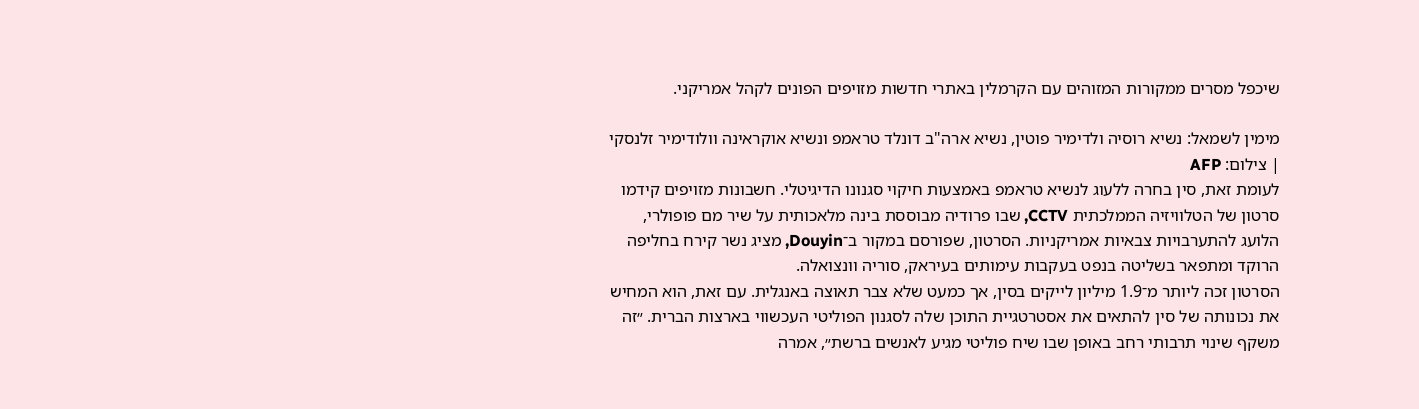שיכפל מסרים ממקורות המזוהים עם הקרמלין באתרי חדשות מזויפים הפונים לקהל אמריקני.

מימין לשמאל: נשיא רוסיה ולדימיר פוטין, נשיא ארה"ב דונלד טראמפ ונשיא אוקראינה וולודימיר זלנסקי | צילום: AFP
לעומת זאת, סין בחרה ללעוג לנשיא טראמפ באמצעות חיקוי סגנונו הדיגיטלי. חשבונות מזויפים קידמו סרטון של הטלוויזיה הממלכתית CCTV, שבו פרודיה מבוססת בינה מלאכותית על שיר מם פופולרי, הלועג להתערבויות צבאיות אמריקניות. הסרטון, שפורסם במקור ב־Douyin, מציג נשר קירח בחליפה הרוקד ומתפאר בשליטה בנפט בעקבות עימותים בעיראק, סוריה וונצואלה.
הסרטון זכה ליותר מ־1.9 מיליון לייקים בסין, אך כמעט שלא צבר תאוצה באנגלית. עם זאת, הוא המחיש את נכונותה של סין להתאים את אסטרטגיית התוכן שלה לסגנון הפוליטי העכשווי בארצות הברית. ״זה משקף שינוי תרבותי רחב באופן שבו שיח פוליטי מגיע לאנשים ברשת״, אמרה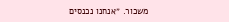משכור. ״אנחנו נכנסים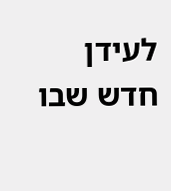לעידן חדש שבו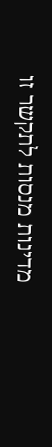מדינות מנסות לתקשר זו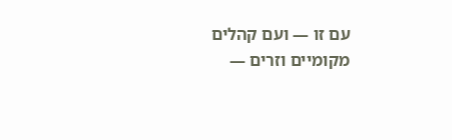עם זו — ועם קהלים מקומיים וזרים —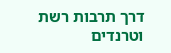דרך תרבות רשת וטרנדים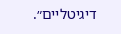דיגיטליים״.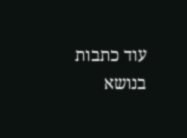עוד כתבות בנושא